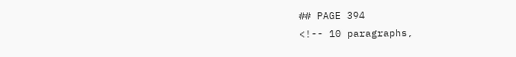## PAGE 394
<!-- 10 paragraphs,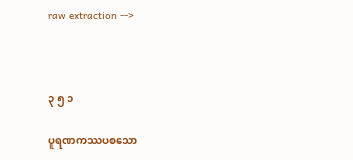raw extraction -->



၃ ၅ ၁

ပူရဏကဿပစသော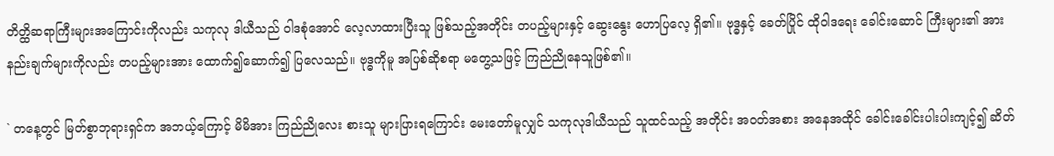တိတ္ထိဆရာကြီးများအကြောင်းကိုလည်း သကုလု ဒါယီသည် ဝါဒစုံအောင် လေ့လာထားပြီးသူ ဖြစ်သည့်အတိုင်း တပည့်များနှင့် ဆွေးနွေး ဟောပြလေ့ ရှိ၏။ ဗုဒ္ဓနှင့် ခေတ်ပြိုင် ထိုဝါဒရေး ခေါင်းဆောင် ကြီးများ၏ အားနည်းချက်များကိုလည်း တပည့်များအား ထောက်၍ဆောက်၍ ပြလေသည်။ ဗုဒ္ဓကိုမူ အပြစ်ဆိုစရာ မတွေ့သဖြင့် ကြည်ညိုနေသူဖြစ်၏။

` တနေ့တွင် မြတ်စွာဘုရားရှင်က အဘယ့်ကြောင့် မိမိအား ကြည်ညိုလေး စားသူ များပြားရကြောင်း မေးတော်မူလျှင် သကုလုဒါယီသည် သူထင်သည့် အတိုင်း အဝတ်အစား အနေအထိုင် ခေါင်းခေါင်းပါးပါးကျင့်၍ ဆိတ်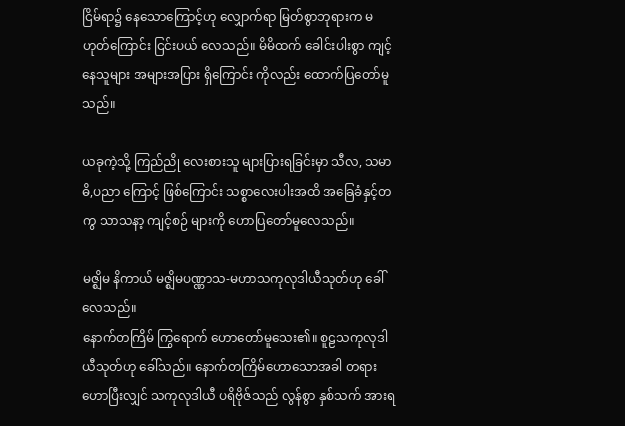ငြိမ်ရာ၌ နေသောကြောင့်ဟု လျှောက်ရာ မြတ်စွာဘုရားက မဟုတ်ကြောင်း ငြင်းပယ် လေသည်။ မိမိထက် ခေါင်းပါးစွာ ကျင့်နေသူများ အများအပြား ရှိကြောင်း ကိုလည်း ထောက်ပြတော်မူသည်။

ယခုကဲ့သို့ ကြည်ညို လေးစားသူ များပြားရခြင်းမှာ သီလ, သမာဓိ,ပညာ ကြောင့် ဖြစ်ကြောင်း သစ္စာလေးပါးအထိ အခြေခံနှင့်တကွ သာသနာ့ ကျင့်စဉ် များကို ဟောပြတော်မူလေသည်။

မဇ္ဈိမ နိကာယ် မဇ္ဈိမပဏ္ဏာသ-မဟာသကုလုဒါယီသုတ်ဟု ခေါ်လေသည်။
နောက်တကြိမ် ကြွရောက် ဟောတော်မူသေး၏။ စူဠသကုလုဒါယီသုတ်ဟု ခေါ်သည်။ နောက်တကြိမ်ဟောသောအခါ တရားဟောပြီးလျှင် သကုလုဒါယီ ပရိဗိုဇ်သည် လွန်စွာ နှစ်သက် အားရ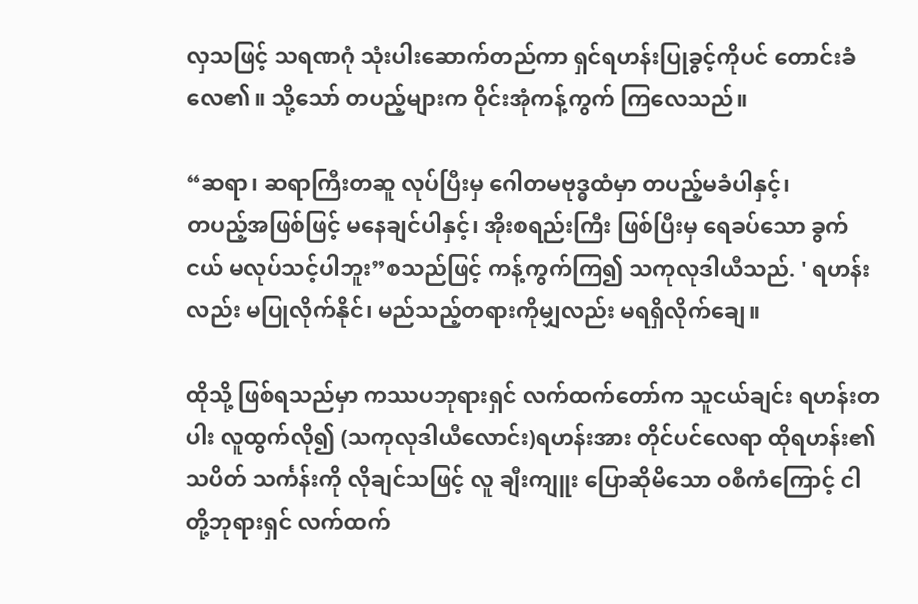လှသဖြင့် သရဏဂုံ သုံးပါးဆောက်တည်ကာ ရှင်ရဟန်းပြုခွင့်ကိုပင် တောင်းခံလေ၏။ သို့သော် တပည့်များက ဝိုင်းအုံကန့်ကွက် ကြလေသည်။

“ဆရာ၊ ဆရာကြီးတဆူ လုပ်ပြီးမှ ဂေါတမဗုဒ္ဓထံမှာ တပည့်မခံပါနှင့်၊
တပည့်အဖြစ်ဖြင့် မနေချင်ပါနှင့်၊ အိုးစရည်းကြီး ဖြစ်ပြီးမှ ရေခပ်သော ခွက်ငယ် မလုပ်သင့်ပါဘူး”စသည်ဖြင့် ကန့်ကွက်ကြ၍ သကုလုဒါယီသည်. ' ရဟန်းလည်း မပြုလိုက်နိုင်၊ မည်သည့်တရားကိုမျှလည်း မရရှိလိုက်ချေ။

ထိုသို့ ဖြစ်ရသည်မှာ ကဿပဘုရားရှင် လက်ထက်တော်က သူငယ်ချင်း ရဟန်းတပါး လူထွက်လို၍ (သကုလုဒါယီလောင်း)ရဟန်းအား တိုင်ပင်လေရာ ထိုရဟန်း၏ သပိတ် သင်္ကန်းကို လိုချင်သဖြင့် လူ ချီးကျူး ပြောဆိုမိသော ဝစီကံကြောင့် ငါတို့ဘုရားရှင် လက်ထက်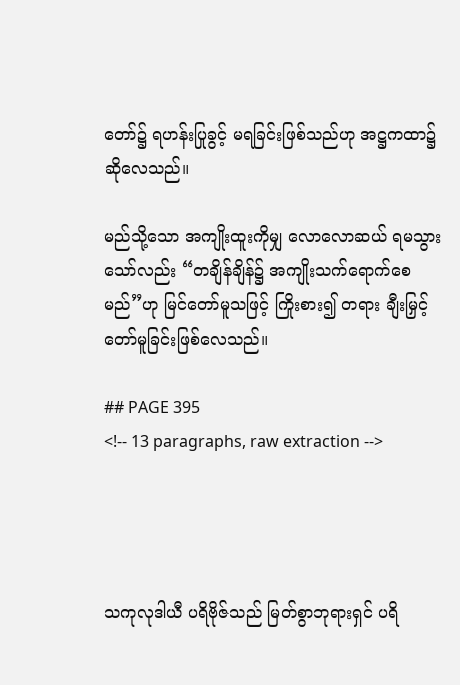တော်၌ ရဟန်းပြုခွင့် မရခြင်းဖြစ်သည်ဟု အဋ္ဌကထာ၌ ဆိုလေသည်။

မည်သို့သော အကျိုးထူးကိုမျှ လောလောဆယ် ရမသွားသော်လည်း “တချိန်ချိန်၌ အကျိုးသက်ရောက်စေမည်”ဟု မြင်တော်မူသဖြင့် ကြိုးစား၍ တရား ချီးမြှင့်တော်မူခြင်းဖြစ်လေသည်။

## PAGE 395
<!-- 13 paragraphs, raw extraction -->




သကုလုဒါယီ ပရိဗိုဇ်သည် မြတ်စွာဘုရားရှင် ပရိ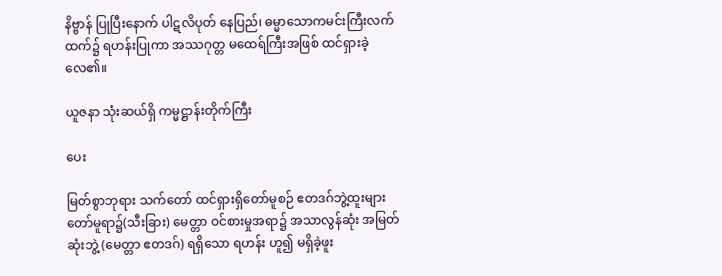နိဗ္ဗာန် ပြုပြီးနောက် ပါဋလိပုတ် နေပြည်၊ ဓမ္မာသောကမင်းကြီးလက်ထက်၌ ရဟန်းပြုကာ အဿဂုတ္တ မထေရ်ကြီးအဖြစ် ထင်ရှားခဲ့လေ၏။

ယူဇနာ သုံးဆယ်ရှိ ကမ္မဋ္ဌာန်းတိုက်ကြီး

ပေး

မြတ်စွာဘုရား သက်တော် ထင်ရှားရှိတော်မူစဉ် ဧတဒဂ်ဘွဲ့ထူးများ တော်မူရာ၌(သီးခြား) မေတ္တာ ဝင်စားမှုအရာ၌ အသာလွန်ဆုံး အမြတ်ဆုံးဘွဲ့ (မေတ္တာ ဧတဒဂ်) ရရှိသော ရဟန်း ဟူ၍ မရှိခဲ့ဖူး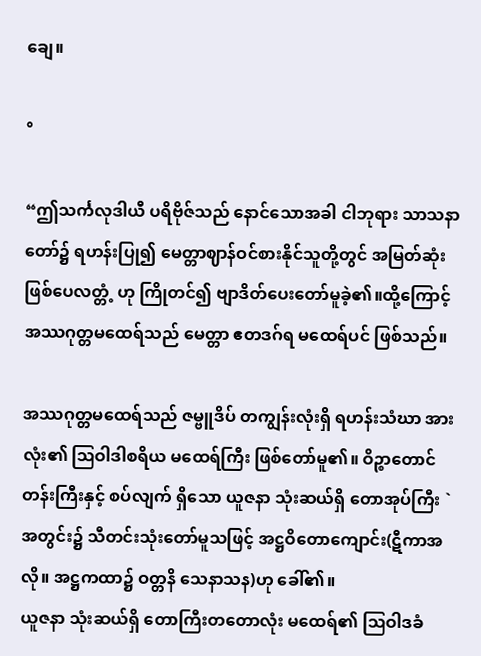ချေ။

°

“ဤသင်္ကလုဒါယီ ပရိဗိုဇ်သည် နောင်သောအခါ ငါဘုရား သာသနာ တော်၌ ရဟန်းပြု၍ မေတ္တာဈာန်ဝင်စားနိုင်သူတို့တွင် အမြတ်ဆုံးဖြစ်ပေလတ္တံ့ ဟု ကြိုတင်၍ ဗျာဒိတ်ပေးတော်မူခဲ့၏။ထို့ကြောင့် အဿဂုတ္တမထေရ်သည် မေတ္တာ ဧတဒဂ်ရ မထေရ်ပင် ဖြစ်သည်။

အဿဂုတ္တမထေရ်သည် ဇမ္ဗူဒိပ် တကျွန်းလုံးရှိ ရဟန်းသံဃာ အားလုံး၏ ဩဝါဒါစရိယ မထေရ်ကြီး ဖြစ်တော်မူ၏။ ဝိဉ္စာတောင်တန်းကြီးနှင့် စပ်လျက် ရှိသော ယူဇနာ သုံးဆယ်ရှိ တောအုပ်ကြီး `အတွင်း၌ သီတင်းသုံးတော်မူသဖြင့် အဋ္ဌဝိတောကျောင်း(ဋီကာအလို။ အဋ္ဌကထာ၌ ဝတ္တနိ သေနာသန)ဟု ခေါ်၏။
ယူဇနာ သုံးဆယ်ရှိ တောကြီးတတောလုံး မထေရ်၏ ဩဝါဒခံ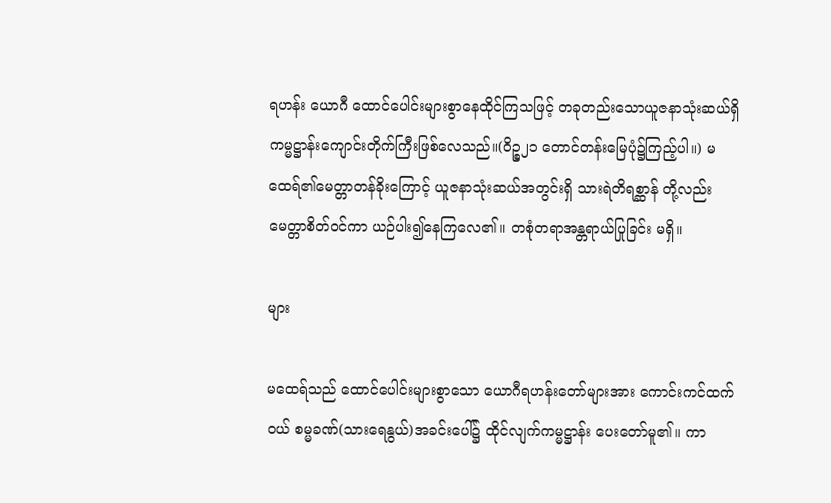ရဟန်း ယောဂီ ထောင်ပေါင်းများစွာနေထိုင်ကြသဖြင့် တခုတည်းသောယူဇနာသုံးဆယ်ရှိ ကမ္မဋ္ဌာန်းကျောင်းတိုက်ကြီးဖြစ်လေသည်။(ဝိဉ္စ၂၁ တောင်တန်းမြေပုံ၌ကြည့်ပါ။) မထေရ်၏မေတ္တာတန်ခိုးကြောင့် ယူဇနာသုံးဆယ်အတွင်းရှိ သားရဲတိရစ္ဆာန် တို့လည်း မေတ္တာစိတ်ဝင်ကာ ယဉ်ပါး၍နေကြလေ၏။ တစုံတရာအန္တရာယ်ပြုခြင်း မရှိ။

များ

မထေရ်သည် ထောင်ပေါင်းများစွာသော ယောဂီရဟန်းတော်များအား ကောင်းကင်ထက်ဝယ် စမ္မခဏ်(သားရေနွယ်)အခင်းပေါ်၌ ထိုင်လျက်ကမ္မဋ္ဌာန်း ပေးတော်မူ၏။ ကာ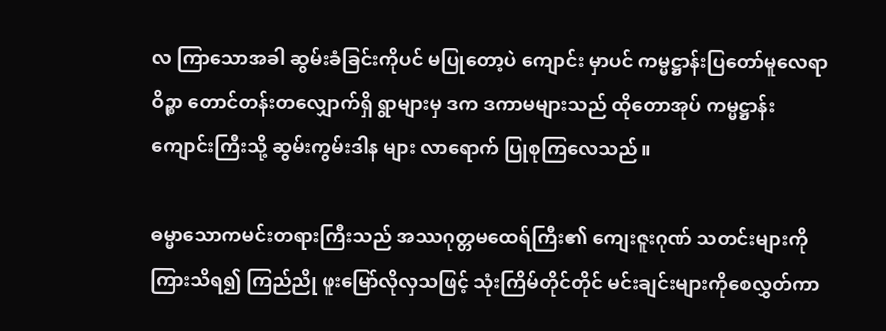လ ကြာသောအခါ ဆွမ်းခံခြင်းကိုပင် မပြုတော့ပဲ ကျောင်း မှာပင် ကမ္မဋ္ဌာန်းပြတော်မူလေရာ ဝိဉ္စာ တောင်တန်းတလျှောက်ရှိ ရွာများမှ ဒက ဒကာမများသည် ထိုတောအုပ် ကမ္မဋ္ဌာန်းကျောင်းကြီးသို့ ဆွမ်းကွမ်းဒါန များ လာရောက် ပြုစုကြလေသည်။

ဓမ္မာသောကမင်းတရားကြီးသည် အဿဂုတ္တမထေရ်ကြီး၏ ကျေးဇူးဂုဏ် သတင်းများကို ကြားသိရ၍ ကြည်ညို ဖူးမြော်လိုလှသဖြင့် သုံးကြိမ်တိုင်တိုင် မင်းချင်းများကိုစေလွှတ်ကာ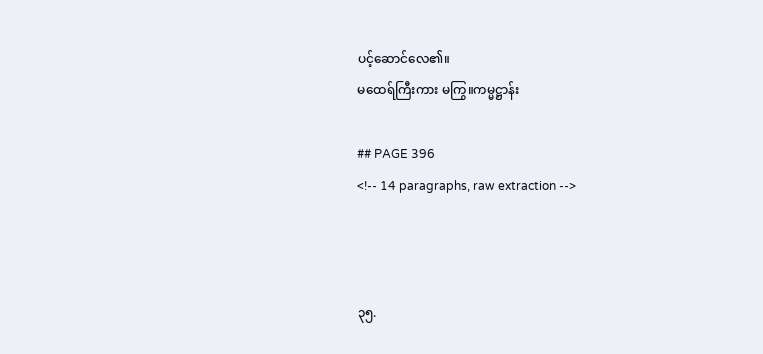ပင့်ဆောင်လေ၏။
မထေရ်ကြီးကား မကြွ။ကမ္မဋ္ဌာန်း

## PAGE 396
<!-- 14 paragraphs, raw extraction -->



၃၅.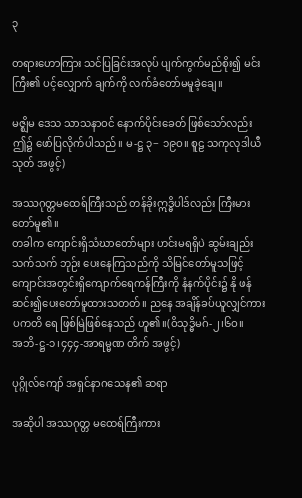၃

တရားဟောကြား သင်ပြခြင်းအလုပ် ပျက်ကွက်မည်စိုး၍ မင်းကြီး၏ ပင့်လျှောက် ချက်ကို လက်ခံတော်မမူခဲ့ချေ။

မဇ္ဈိမ ဒေသ သာသနာဝင် နောက်ပိုင်းခေတ် ဖြစ်သော်လည်း ဤ၌ ဖော်ပြလိုက်ပါသည်။ မ-ဋ္ဌ ၃− ၁၉ဝ။ စူဠ သကုလုဒါယီသုတ် အဖွင့်)

အဿဂုတ္တမထေရ်ကြီးသည် တန်ခိုးဣဒ္ဓိပါဒ်လည်း ကြီးမားတော်မူ၏။
တခါက ကျောင်းရှိသံဃာတော်များ ဟင်းမရရှိပဲ ဆွမ်းချည်း သက်သက် ဘုဉ်း ပေးနေကြသည်ကို သိမြင်တော်မူသဖြင့် ကျောင်းအတွင်းရှိကျောက်ရေကန်ကြီးကို နံနက်ပိုင်း၌ နို ဖန်ဆင်း၍ပေးတော်မူထားသတတ်။ ညနေ အချိန်ခပ်ယူလျှင်ကား ပကတိ ရေ ဖြစ်မြဲဖြစ်နေသည် ဟူ၏။(ဝိသုဒ္ဓိမဂ်-၂၊၆ဝ။
အဘိ-ဋ္ဌ-၁၊၄၄၄-အာရမ္မဏ တိက် အဖွင့်)

ပုဂ္ဂိုလ်ကျော် အရှင်နာဂသေန၏ ဆရာ

အဆိုပါ အဿဂုတ္တ မထေရ်ကြီးကား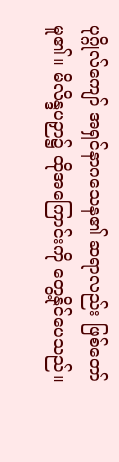ပုဂ္ဂိုလ်ကျော် အရှင်နာဂသေန၏ ဆရာလည်း ဖြစ်တော်မူ၏။ မိလိန္ဒပဉှာ၌ ထိုအကြောင်းကို တွေ့နိုင်ပေသည်။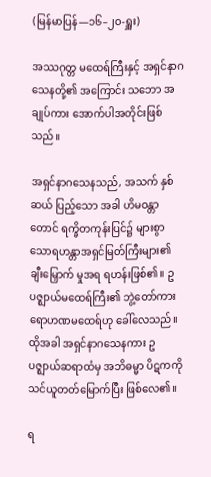(မြန်မာပြန်—၁၆–၂ဝ-ရှူး)

အဿဂုတ္တ မထေရ်ကြီးနှင့် အရှင်နာဂသေနတို့၏ အကြောင်း သဘော အချုပ်ကား အောက်ပါအတိုင်းဖြစ်သည်။

အရှင်နာဂသေနသည်, အသက် နှစ်ဆယ် ပြည့်သော အခါ ဟိမဝန္တာ တောင် ရက္ခိတကုန်းပြင်၌ များစွာသောရဟန္တာအရှင်မြတ်ကြီးများ၏ ချီးမြှောက် မှုအရ ရဟန်းဖြစ်၏။ ဥပဇ္ဈာယ်မထေရ်ကြီး၏ ဘွဲ့တော်ကား ရောဟဏမထေရ်ဟု ခေါ်လေသည်။ ထိုအခါ အရှင်နာဂသေနကား ဥပဇ္ဈာယ်ဆရာထံမှ အဘိဓမ္မာ ပိဋကကို သင်ယူတတ်မြောက်ပြီး ဖြစ်လေ၏။

ရ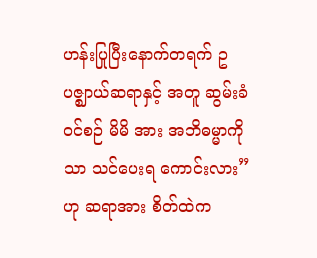ဟန်းပြုပြီးနောက်တရက် ဥပဇ္ဈာယ်ဆရာနှင့် အတူ ဆွမ်းခံဝင်စဉ် မိမိ အား အဘိဓမ္မာကိုသာ သင်ပေးရ ကောင်းလား”ဟု ဆရာအား စိတ်ထဲက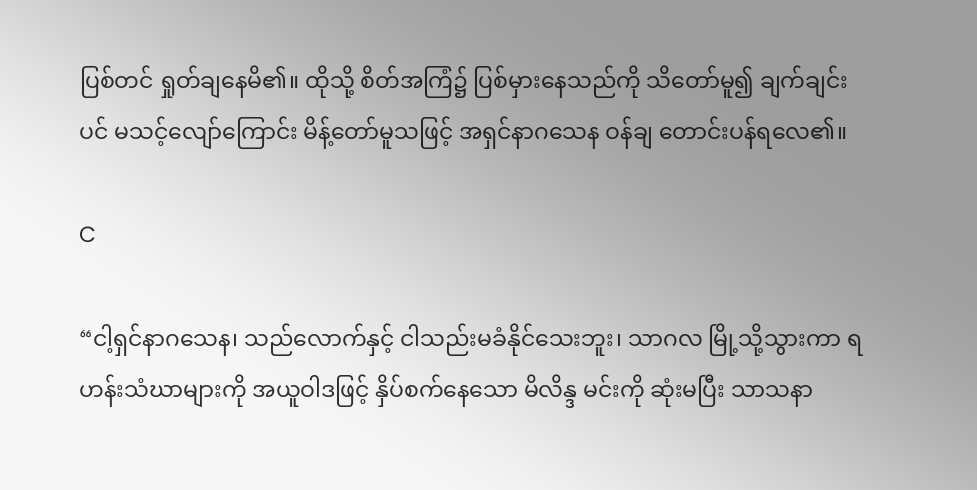ပြစ်တင် ရှုတ်ချနေမိ၏။ ထိုသို့ စိတ်အကြံ၌ ပြစ်မှားနေသည်ကို သိတော်မူ၍ ချက်ချင်းပင် မသင့်လျော်ကြောင်း မိန့်တော်မူသဖြင့် အရှင်နာဂသေန ဝန်ချ တောင်းပန်ရလေ၏။

C

“ငါ့ရှင်နာဂသေန၊ သည်လောက်နှင့် ငါသည်းမခံနိုင်သေးဘူး၊ သာဂလ မြို့သို့သွားကာ ရဟန်းသံဃာများကို အယူဝါဒဖြင့် နှိပ်စက်နေသော မိလိန္ဒ မင်းကို ဆုံးမပြီး သာသနာ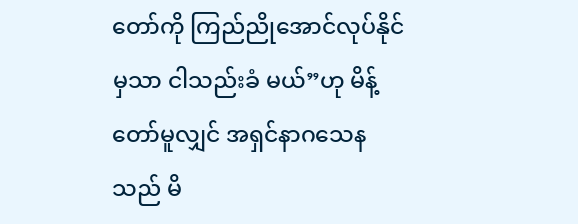တော်ကို ကြည်ညိုအောင်လုပ်နိုင်မှသာ ငါသည်းခံ မယ်”ဟု မိန့်တော်မူလျှင် အရှင်နာဂသေနသည် မိ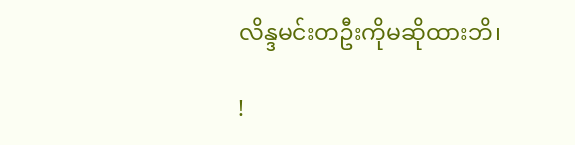လိန္ဒမင်းတဦးကိုမဆိုထားဘိ၊

!